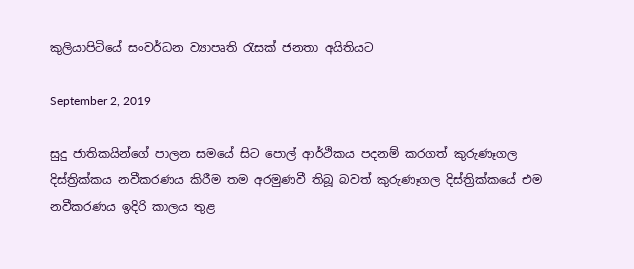කුලියාපිටියේ සංවර්ධන ව්‍යාපෘති රැසක් ජනතා අයිතියට

September 2, 2019

සුදු ජාතිකයින්ගේ පාලන සමයේ සිට පොල් ආර්ථිකය පදනම් කරගත් කුරුණෑගල දිස්ත්‍රික්කය නවීකරණය කිරීම තම අරමුණවී තිබූ බවත් කුරුණෑගල දිස්ත්‍රික්කයේ එම නවීකරණය ඉදිරි කාලය තුළ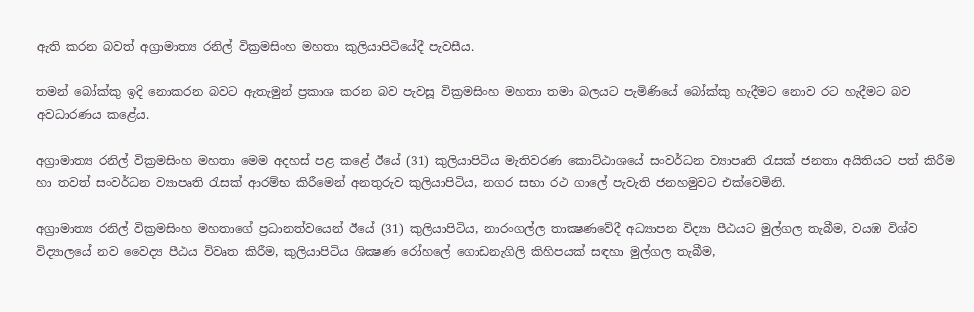ඇති කරන බවත් අග්‍රාමාත්‍ය රනිල් වික්‍රමසිංහ මහතා කුලියාපිටියේදී පැවසීය.

තමන් බෝක්කු ඉදි නොකරන බවට ඇතැමුන් ප්‍රකාශ කරන බව පැවසූ වික්‍රමසිංහ මහතා තමා බලයට පැමිණියේ බෝක්කු හැදීමට නොව රට හැදීමට බව අවධාරණය කළේය.

අග්‍රාමාත්‍ය රනිල් වික්‍රමසිංහ මහතා මෙම අදහස් පළ කළේ ඊයේ (31) කුලියාපිටිය මැතිවරණ කොට්ඨාශයේ සංවර්ධන ව්‍යාපෘති රැසක් ජනතා අයිතියට පත් කිරීම හා තවත් සංවර්ධන ව්‍යාපෘති රැසක් ආරම්භ කිරීමෙන් අනතුරුව කුලියාපිටිය, නගර සභා රථ ගාලේ පැවැති ජනහමුවට එක්වෙමිනි.

අග්‍රාමාත්‍ය රනිල් වික්‍රමසිංහ මහතාගේ ප්‍රධානත්වයෙන් ඊයේ (31) කුලියාපිටිය, නාරංගල්ල තාක්‍ෂණවේදී අධ්‍යාපන විද්‍යා පීඨයට මුල්ගල තැබීම, වයඹ විශ්ව විද්‍යාලයේ නව වෛද්‍ය පීඨය විවෘත කිරීම, කුලියාපිටිය ශික්‍ෂණ රෝහලේ ගොඩනැගිලි කිහිපයක් සඳහා මුල්ගල තැබීම,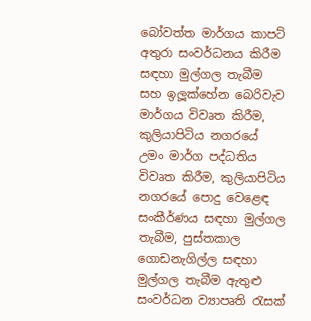බෝවත්ත මාර්ගය කාපට් අතුරා සංවර්ධනය කිරීම සඳහා මුල්ගල තැබීම සහ ඉලූක්හේන බෙරිවැව මාර්ගය විවෘත කිරීම, කුලියාපිටිය නගරයේ උමං මාර්ග පද්ධතිය විවෘත කිරීම, කුලියාපිටිය නගරයේ පොදු වෙළෙඳ සංකීර්ණය සඳහා මුල්ගල තැබීම, පුස්තකාල ගොඩනැගිල්ල සඳහා මුල්ගල තැබීම ඇතුළු සංවර්ධන ව්‍යාපෘති රැසක්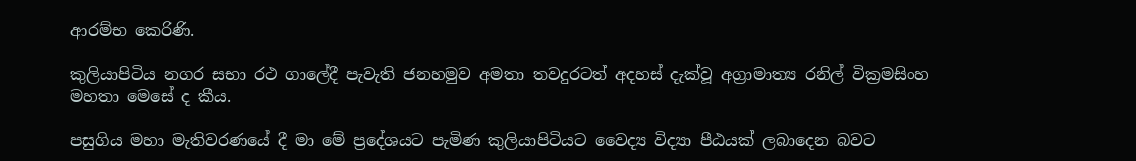ආරම්භ කෙරිණි.

කුලියාපිටිය නගර සභා රථ ගාලේදී පැවැති ජනහමුව අමතා තවදුරටත් අදහස් දැක්වූ අග්‍රාමාත්‍ය රනිල් වික්‍රමසිංහ මහතා මෙසේ ද කීය.

පසුගිය මහා මැතිවරණයේ දී මා මේ ප්‍රදේශයට පැමිණ කුලියාපිටියට වෛද්‍ය විද්‍යා පීඨයක් ලබාදෙන බවට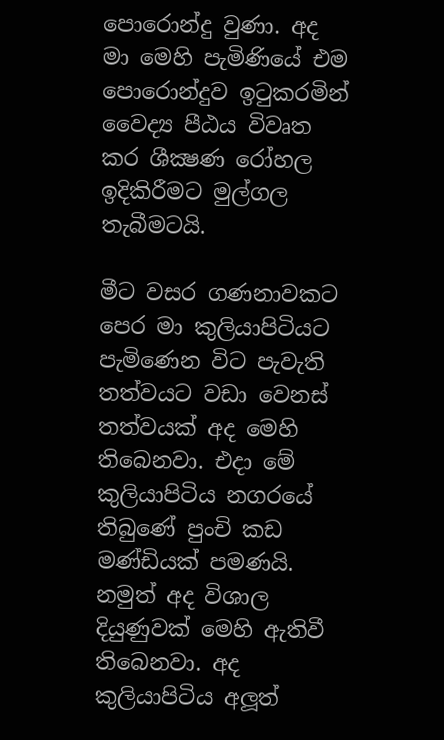පොරොන්දු වුණා. අද මා මෙහි පැමිණියේ එම පොරොන්දුව ඉටුකරමින් වෛද්‍ය පීඨය විවෘත කර ශීක්‍ෂණ රෝහල ඉදිකිරීමට මුල්ගල තැබීමටයි.

මීට වසර ගණනාවකට පෙර මා කුලියාපිටියට පැමිණෙන විට පැවැති තත්වයට වඩා වෙනස් තත්වයක් අද මෙහි තිබෙනවා. එදා මේ කුලියාපිටිය නගරයේ තිබුණේ පුංචි කඩ මණ්ඩියක් පමණයි. නමුත් අද විශාල දියුණුවක් මෙහි ඇතිවී තිබෙනවා. අද කුලියාපිටිය අලූත්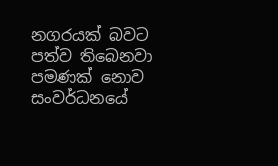නගරයක් බවට පත්ව තිබෙනවා පමණක් නොව සංවර්ධනයේ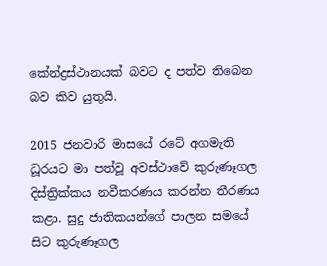කේන්ද්‍රස්ථානයක් බවට ද පත්ව තිබෙන බව කිව යුතුයි.

2015 ජනවාරි මාසයේ රටේ අගමැති ධූරයට මා පත්වූ අවස්ථාවේ කුරුණෑගල දිස්ත්‍රික්කය නවීකරණය කරන්න තීරණය කළා. සුදු ජාතිකයන්ගේ පාලන සමයේ සිට කුරුණෑගල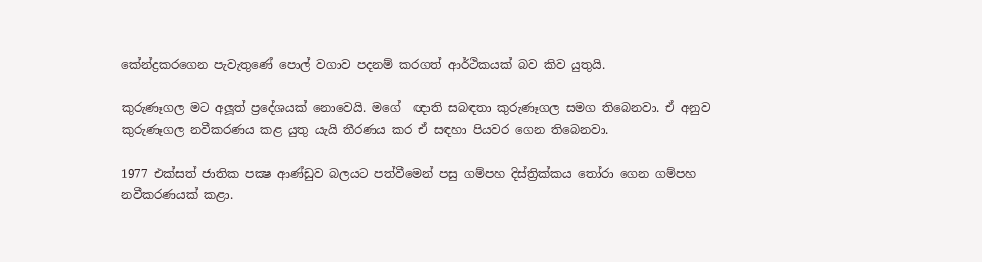කේන්ද්‍රකරගෙන පැවැතුණේ පොල් වගාව පදනම් කරගත් ආර්ථිකයක් බව කිව යුතුයි.

කුරුණෑගල මට අලූත් ප්‍රදේශයක් නොවෙයි. මගේ  ඥාති සබඳතා කුරුණෑගල සමග තිබෙනවා. ඒ අනුව කුරුණෑගල නවීකරණය කළ යුතු යැයි තීරණය කර ඒ සඳහා පියවර ගෙන තිබෙනවා.

1977 එක්සත් ජාතික පක්‍ෂ ආණ්ඩුව බලයට පත්වීමෙන් පසු ගම්පහ දිස්ත්‍රික්කය තෝරා ගෙන ගම්පහ නවීකරණයක් කළා.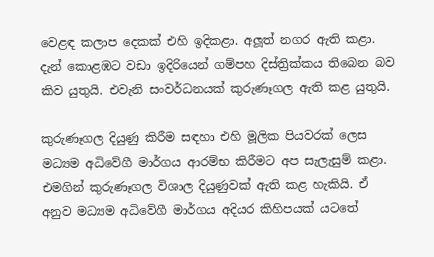වෙළඳ කලාප දෙකක් එහි ඉදිකළා. අලූත් නගර ඇති කළා. දැන් කොළඹට වඩා ඉදිරියෙන් ගම්පහ දිස්ත්‍රික්කය තිබෙන බව කිව යුතුයි. එවැනි සංවර්ධනයක් කුරුණෑගල ඇති කළ යුතුයි.

කුරුණෑගල දියුණු කිරීම සඳහා එහි මූලික පියවරක් ලෙස මධ්‍යම අධිවේගී මාර්ගය ආරම්භ කිරීමට අප සැලැසුම් කළා. එමගින් කුරුණෑගල විශාල දියුණුවක් ඇති කළ හැකියි. ඒ අනුව මධ්‍යම අධිවේගී මාර්ගය අදියර කිහිපයක් යටතේ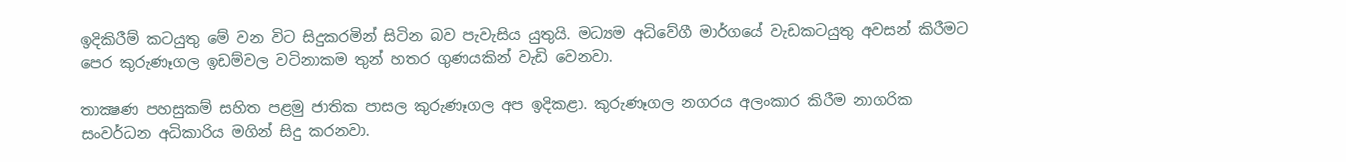ඉදිකිරීම් කටයුතු මේ වන විට සිදුකරමින් සිටින බව පැවැසිය යුතුයි. මධ්‍යම අධිවේගී මාර්ගයේ වැඩකටයුතු අවසන් කිරීමට පෙර කුරුණෑගල ඉඩම්වල වටිනාකම තුන් හතර ගුණයකින් වැඩි වෙනවා.

තාක්‍ෂණ පහසුකම් සහිත පළමු ජාතික පාසල කුරුණෑගල අප ඉදිකළා. කුරුණෑගල නගරය අලංකාර කිරීම නාගරික සංවර්ධන අධිකාරිය මගින් සිදු කරනවා.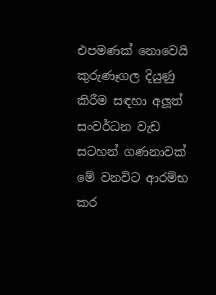එපමණක් නොවෙයි කුරුණෑගල දියුණු කිරීම සඳහා අලූත් සංවර්ධන වැඩ සටහන් ගණනාවක් මේ වනවිට ආරම්භ කර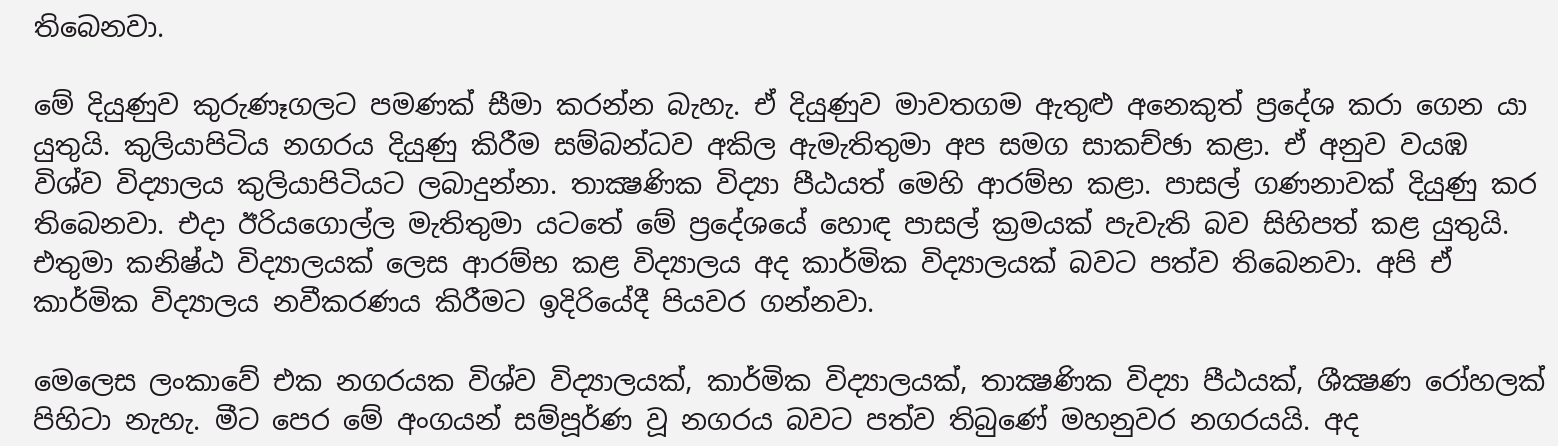තිබෙනවා.

මේ දියුණුව කුරුණෑගලට පමණක් සීමා කරන්න බැහැ. ඒ දියුණුව මාවතගම ඇතුළු අනෙකුත් ප්‍රදේශ කරා ගෙන යා යුතුයි. කුලියාපිටිය නගරය දියුණු කිරීම සම්බන්ධව අකිල ඇමැතිතුමා අප සමග සාකච්ඡා කළා. ඒ අනුව වයඹ විශ්ව විද්‍යාලය කුලියාපිටියට ලබාදුන්නා. තාක්‍ෂණික විද්‍යා පීඨයත් මෙහි ආරම්භ කළා. පාසල් ගණනාවක් දියුණු කර තිබෙනවා. එදා ඊරියගොල්ල මැතිතුමා යටතේ මේ ප්‍රදේශයේ හොඳ පාසල් ක්‍රමයක් පැවැති බව සිහිපත් කළ යුතුයි. එතුමා කනිෂ්ඨ විද්‍යාලයක් ලෙස ආරම්භ කළ විද්‍යාලය අද කාර්මික විද්‍යාලයක් බවට පත්ව තිබෙනවා. අපි ඒ කාර්මික විද්‍යාලය නවීකරණය කිරීමට ඉදිරියේදී පියවර ගන්නවා.

මෙලෙස ලංකාවේ එක නගරයක විශ්ව විද්‍යාලයක්, කාර්මික විද්‍යාලයක්, තාක්‍ෂණික විද්‍යා පීඨයක්, ශීක්‍ෂණ රෝහලක් පිහිටා නැහැ. මීට පෙර මේ අංගයන් සම්පූර්ණ වූ නගරය බවට පත්ව තිබුණේ මහනුවර නගරයයි. අද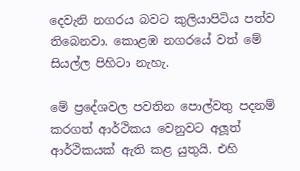දෙවැනි නගරය බවට කුලියාපිටිය පත්ව තිබෙනවා. කොළඹ නගරයේ වත් මේ සියල්ල පිහිටා නැහැ.

මේ ප්‍රදේශවල පවතින පොල්වතු පදනම් කරගත් ආර්ථිකය වෙනුවට අලූත් ආර්ථිකයක් ඇති කළ යුතුයි. එහි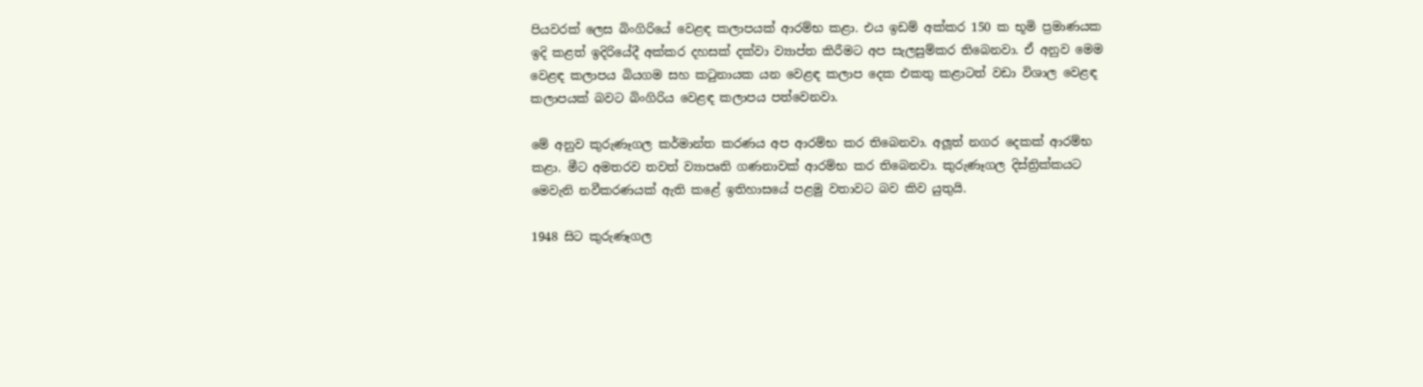පියවරක් ලෙස බිංගිරියේ වෙළඳ කලාපයක් ආරම්භ කළා. එය ඉඩම් අක්කර 150 ක භූමි ප්‍රමාණයක ඉදි කළත් ඉදිරියේදී අක්කර දහසක් දක්වා ව්‍යාප්ත කිරීමට අප සැලසුම්කර තිබෙනවා. ඒ අනුව මෙම වෙළඳ කලාපය බියගම සහ කටුනායක යන වෙළඳ කලාප දෙක එකතු කළාටත් වඩා විශාල වෙළඳ කලාපයක් බවට බිංගිරිය වෙළඳ කලාපය පත්වෙනවා.

මේ අනුව කුරුණෑගල කර්මාන්ත කරණය අප ආරම්භ කර තිබෙනවා. අලූත් නගර දෙකක් ආරම්භ කළා. මීට අමතරව තවත් ව්‍යාපෘති ගණනාවක් ආරම්භ කර තිබෙනවා. කුරුණෑගල දිස්ත්‍රික්කයට මෙවැනි නවීකරණයක් ඇති කළේ ඉතිහාසයේ පළමු වතාවට බව කිව යුතුයි.

1948 සිට කුරුණෑගල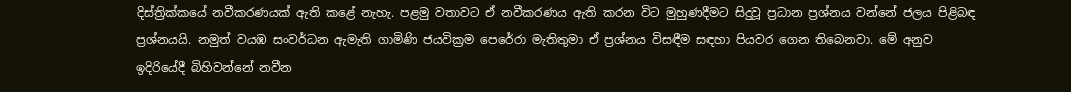දිස්ත්‍රික්කයේ නවීකරණයක් ඇති කළේ නැහැ. පළමු වතාවට ඒ නවීකරණය ඇති කරන විට මුහුණදීමට සිදුවූ ප්‍රධාන ප්‍රශ්නය වන්නේ ජලය පිළිබඳ ප්‍රශ්නයයි. නමුත් වයඹ සංවර්ධන ඇමැති ගාමිණි ජයවික්‍රම පෙරේරා මැතිතුමා ඒ ප්‍රශ්නය විසඳීම සඳහා පියවර ගෙන තිබෙනවා. මේ අනුව ඉදිරියේදී බිහිවන්නේ නවීන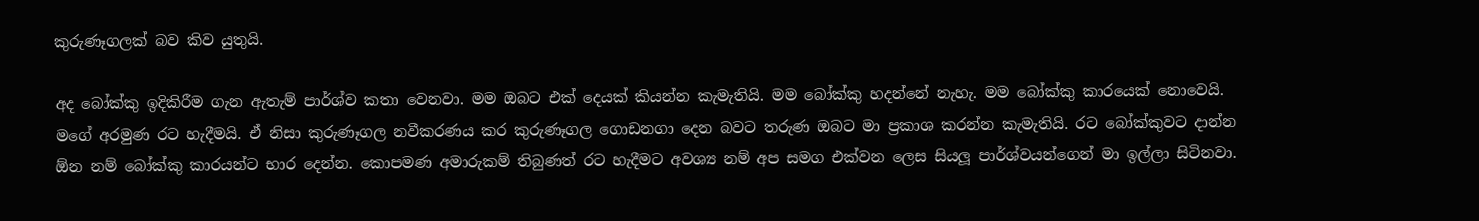කුරුණෑගලක් බව කිව යුතුයි.

අද බෝක්කු ඉදිකිරීම ගැන ඇතැම් පාර්ශ්ව කතා වෙනවා. මම ඔබට එක් දෙයක් කියන්න කැමැතියි. මම බෝක්කු හදන්නේ නැහැ. මම බෝක්කු කාරයෙක් නොවෙයි. මගේ අරමුණ රට හැදීමයි. ඒ නිසා කුරුණෑගල නවීකරණය කර කුරුණෑගල ගොඩනගා දෙන බවට තරුණ ඔබට මා ප්‍රකාශ කරන්න කැමැතියි. රට බෝක්කුවට දාන්න ඕන නම් බෝක්කු කාරයන්ට භාර දෙන්න. කොපමණ අමාරුකම් තිබුණත් රට හැදීමට අවශ්‍ය නම් අප සමග එක්වන ලෙස සියලූ පාර්ශ්වයන්ගෙන් මා ඉල්ලා සිටිනවා.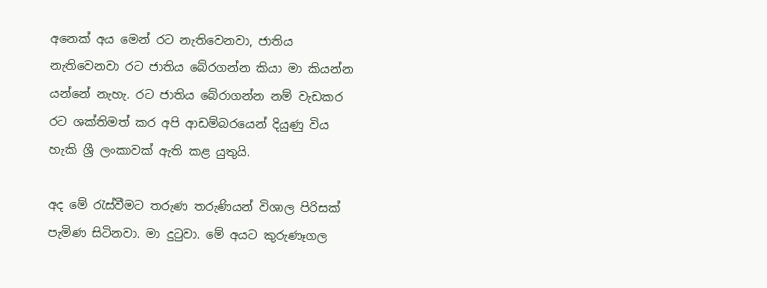අනෙක් අය මෙන් රට නැතිවෙනවා, ජාතිය නැතිවෙනවා රට ජාතිය බේරගන්න කියා මා කියන්න යන්නේ නැහැ. රට ජාතිය බේරාගන්න නම් වැඩකර රට ශක්තිමත් කර අපි ආඩම්බරයෙන් දියුණු විය හැකි ශ්‍රී ලංකාවක් ඇති කළ යුතුයි.

අද මේ රැස්වීමට තරුණ තරුණියන් විශාල පිරිසක් පැමිණ සිටිනවා. මා දුටුවා. මේ අයට කුරුණෑගල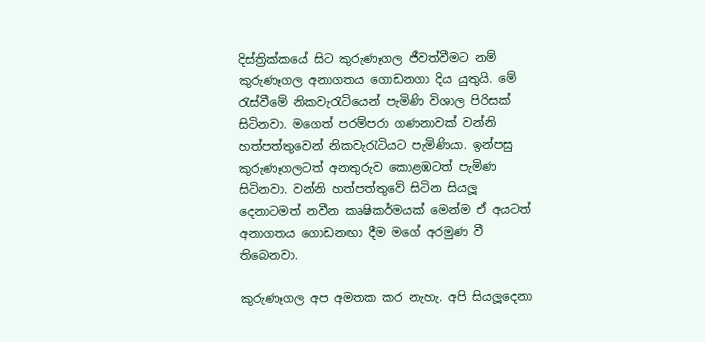දිස්ත්‍රික්කයේ සිට කුරුණෑගල ජීවත්වීමට නම් කුරුණෑගල අනාගතය ගොඩනගා දිය යුතුයි. මේ රැස්වීමේ නිකවැරැටියෙන් පැමිණි විශාල පිරිසක් සිටිනවා. මගෙත් පරම්පරා ගණනාවක් වන්නි හත්පත්තුවෙන් නිකවැරැටියට පැමිණියා. ඉන්පසු කුරුණෑගලටත් අනතුරුව කොළඹටත් පැමිණ සිටිනවා. වන්නි හත්පත්තුවේ සිටින සියලූ දෙනාටමත් නවීන කෘෂිකර්මයක් මෙන්ම ඒ අයටත් අනාගතය ගොඩනඟා දීම මගේ අරමුණ වී තිබෙනවා.

කුරුණෑගල අප අමතක කර නැහැ. අපි සියලූදෙනා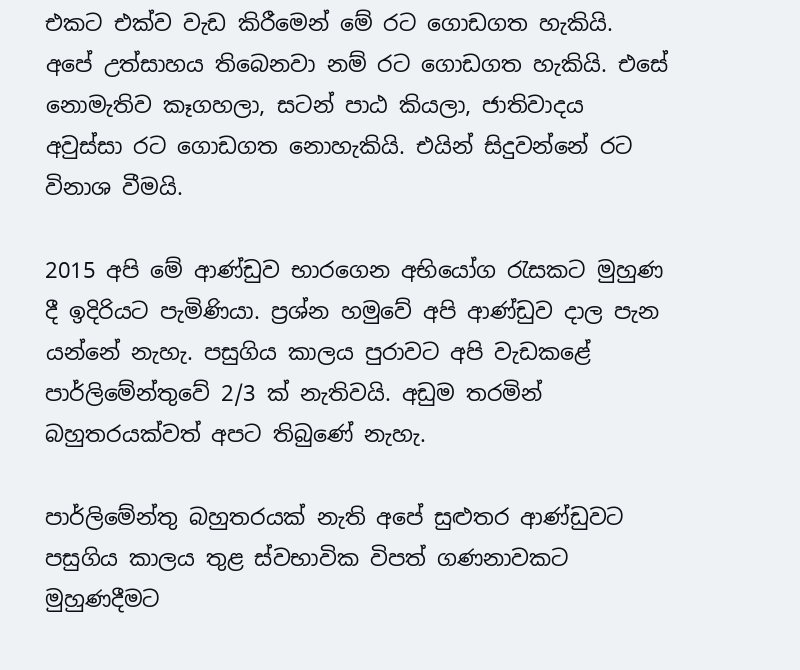එකට එක්ව වැඩ කිරීමෙන් මේ රට ගොඩගත හැකියි. අපේ උත්සාහය තිබෙනවා නම් රට ගොඩගත හැකියි. එසේ නොමැතිව කෑගහලා, සටන් පාඨ කියලා, ජාතිවාදය අවුස්සා රට ගොඩගත නොහැකියි. එයින් සිදුවන්නේ රට විනාශ වීමයි.

2015 අපි මේ ආණ්ඩුව භාරගෙන අභියෝග රැසකට මුහුණ දී ඉදිරියට පැමිණියා. ප්‍රශ්න හමුවේ අපි ආණ්ඩුව දාල පැන යන්නේ නැහැ. පසුගිය කාලය පුරාවට අපි වැඩකළේ පාර්ලිමේන්තුවේ 2/3 ක් නැතිවයි. අඩුම තරමින් බහුතරයක්වත් අපට තිබුණේ නැහැ.

පාර්ලිමේන්තු බහුතරයක් නැති අපේ සුළුතර ආණ්ඩුවට පසුගිය කාලය තුළ ස්වභාවික විපත් ගණනාවකට මුහුණදීමට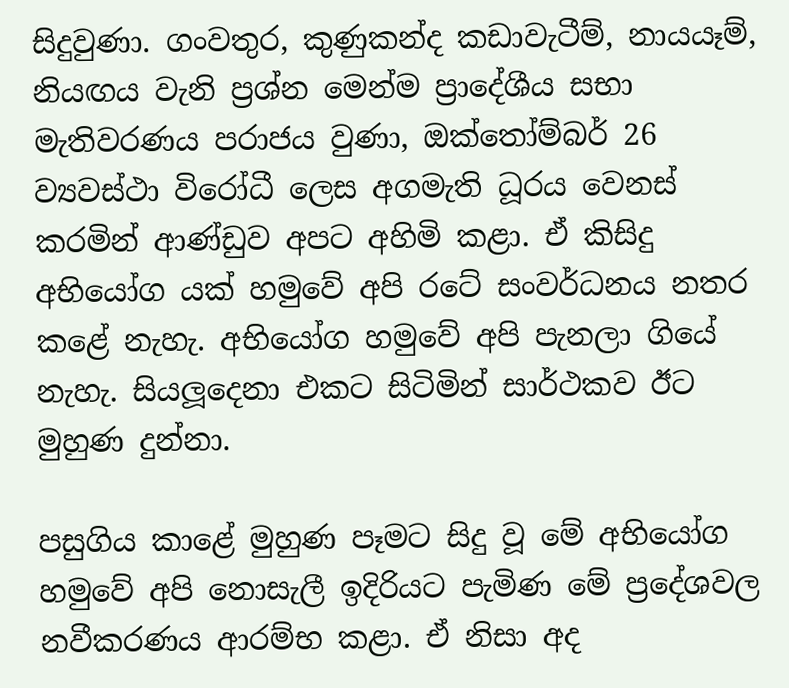සිදුවුණා. ගංවතුර, කුණුකන්ද කඩාවැටීම්, නායයෑම්, නියඟය වැනි ප්‍රශ්න මෙන්ම ප්‍රාදේශීය සභා මැතිවරණය පරාජය වුණා, ඔක්තෝම්බර් 26 ව්‍යවස්ථා විරෝධී ලෙස අගමැති ධූරය වෙනස් කරමින් ආණ්ඩුව අපට අහිමි කළා. ඒ කිසිදු අභියෝග යක් හමුවේ අපි රටේ සංවර්ධනය නතර කළේ නැහැ. අභියෝග හමුවේ අපි පැනලා ගියේ නැහැ. සියලූදෙනා එකට සිටිමින් සාර්ථකව ඊට මුහුණ දුන්නා.

පසුගිය කාළේ මුහුණ පෑමට සිදු වූ මේ අභියෝග හමුවේ අපි නොසැලී ඉදිරියට පැමිණ මේ ප්‍රදේශවල නවීකරණය ආරම්භ කළා. ඒ නිසා අද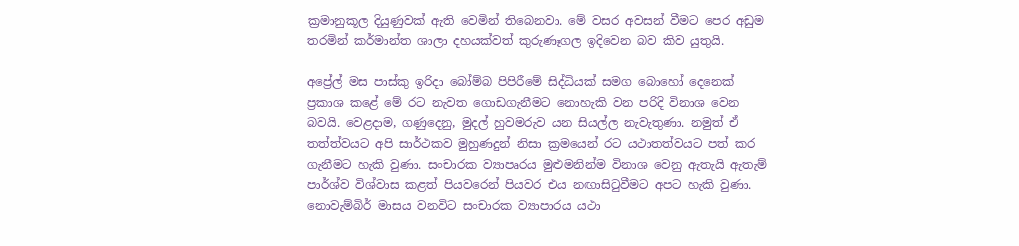ක්‍රමානුකූල දියුණුවක් ඇති වෙමින් තිබෙනවා. මේ වසර අවසන් වීමට පෙර අඩුම තරමින් කර්මාන්ත ශාලා දහයක්වත් කුරුණෑගල ඉදිවෙන බව කිව යුතුයි.

අප්‍රේල් මස පාස්කු ඉරිදා බෝම්බ පිපිරීමේ සිද්ධියක් සමග බොහෝ දෙනෙක් ප්‍රකාශ කළේ මේ රට නැවත ගොඩගැනීමට නොහැකි වන පරිදි විනාශ වෙන බවයි. වෙළදාම, ගණුදෙනු, මුදල් හුවමරුව යන සියල්ල නැවැතුණා. නමුත් ඒ තත්ත්වයට අපි සාර්ථකව මුහුණදුන් නිසා ක්‍රමයෙන් රට යථාතත්වයට පත් කර ගැනීමට හැකි වුණා. සංචාරක ව්‍යාපෘරය මුළුමනින්ම විනාශ වෙනු ඇතැයි ඇතැම් පාර්ශ්ව විශ්වාස කළත් පියවරෙන් පියවර එය නඟාසිටුවීමට අපට හැකි වුණා. නොවැම්බිර් මාසය වනවිට සංචාරක ව්‍යාපාරය යථා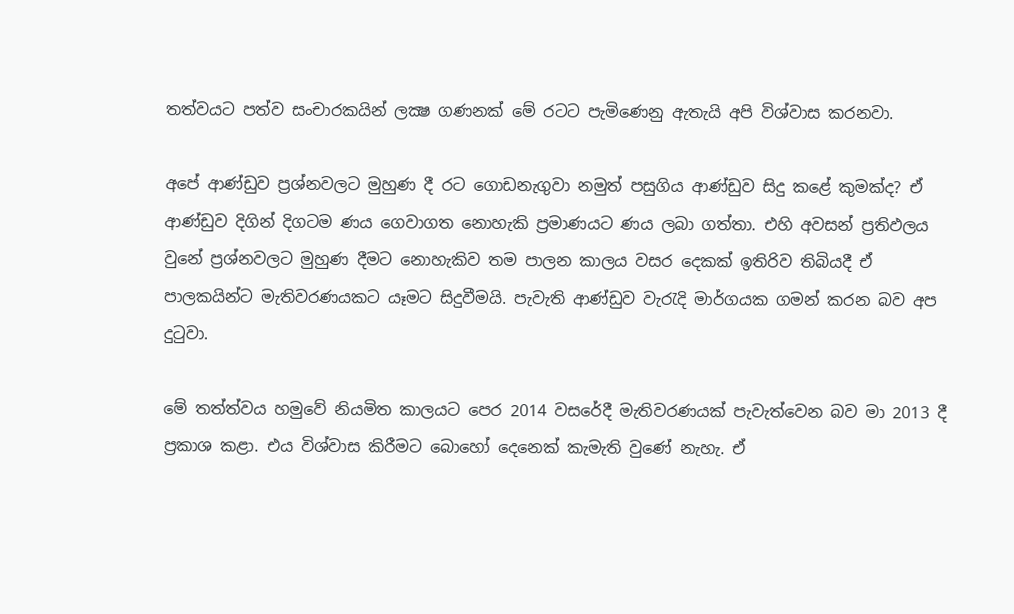තත්වයට පත්ව සංචාරකයින් ලක්‍ෂ ගණනක් මේ රටට පැමිණෙනු ඇතැයි අපි විශ්වාස කරනවා.

අපේ ආණ්ඩුව ප්‍රශ්නවලට මුහුණ දී රට ගොඩනැගුවා නමුත් පසුගිය ආණ්ඩුව සිදු කළේ කුමක්ද? ඒ ආණ්ඩුව දිගින් දිගටම ණය ගෙවාගත නොහැකි ප්‍රමාණයට ණය ලබා ගත්තා. එහි අවසන් ප්‍රතිඵලය වුනේ ප්‍රශ්නවලට මුහුණ දීමට නොහැකිව තම පාලන කාලය වසර දෙකක් ඉතිරිව තිබියදී ඒ පාලකයින්ට මැතිවරණයකට යෑමට සිදුවීමයි. පැවැති ආණ්ඩුව වැරැදි මාර්ගයක ගමන් කරන බව අප දුටුවා.

මේ තත්ත්වය හමුවේ නියමිත කාලයට පෙර 2014 වසරේදී මැතිවරණයක් පැවැත්වෙන බව මා 2013 දී ප්‍රකාශ කළා. එය විශ්වාස කිරීමට බොහෝ දෙනෙක් කැමැති වුණේ නැහැ. ඒ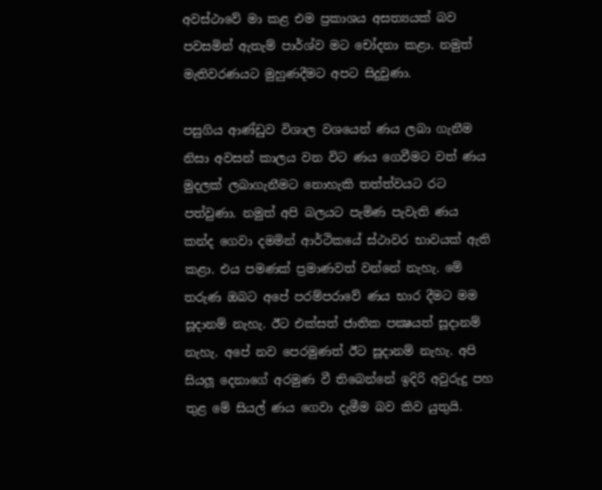අවස්ථාවේ මා කළ එම ප්‍රකාශය අසත්‍යයක් බව පවසමින් ඇතැම් පාර්ශ්ව මට චෝදනා කළා. නමුත් මැතිවරණයට මුහුණදීමට අපට සිදුවුණා.

පසුගිය ආණ්ඩුව විශාල වශයෙන් ණය ලබා ගැනීම නිසා අවසන් කාලය වන විට ණය ගෙවීමට වත් ණය මුදලක් ලබාගැනීමට නොහැකි තත්ත්වයට රට පත්වුණා. නමුත් අපි බලයට පැමිණ පැවැති ණය කන්ද ගෙවා දමමින් ආර්ථිකයේ ස්ථාවර භාවයක් ඇති කළා. එය පමණක් ප්‍රමාණවත් වන්නේ නැහැ. මේ තරුණ ඔබට අපේ පරම්පරාවේ ණය භාර දීමට මම සූදානම් නැහැ. ඊට එක්සත් ජාතික පක්‍ෂයත් සූදානම් නැහැ. අපේ නව පෙරමුණත් ඊට සූදානම් නැහැ. අපි සියලූ දෙනාගේ අරමුණ වී තිබෙන්නේ ඉදිරි අවුරුදු පහ තුළ මේ සියල් ණය ගෙවා දැමීම බව කිව යුතුයි.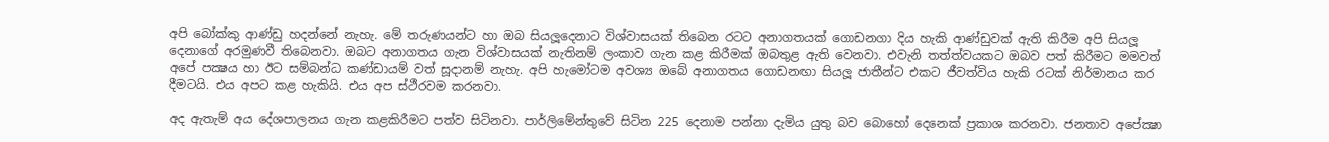අපි බෝක්කු ආණ්ඩු හදන්නේ නැහැ. මේ තරුණයන්ට හා ඔබ සියලූදෙනාට විශ්වාසයක් තිබෙන රටට අනාගතයක් ගොඩනගා දිය හැකි ආණ්ඩුවක් ඇති කිරීම අපි සියලූ දෙනාගේ අරමුණවී තිබෙනවා. ඔබට අනාගතය ගැන විශ්වාසයක් නැතිනම් ලංකාව ගැන කළ කිරීමක් ඔබතුළ ඇති වෙනවා. එවැනි තත්ත්වයකට ඔබව පත් කිරීමට මමවත් අපේ පක්‍ෂය හා ඊට සම්බන්ධ කණ්ඩායම් වත් සූදානම් නැහැ. අපි හැමෝටම අවශ්‍ය ඔබේ අනාගතය ගොඩනඟා සියලූ ජාතීන්ට එකට ජීවත්විය හැකි රටක් නිර්මානය කර දීමටයි. එය අපට කළ හැකියි. එය අප ස්ථීරවම කරනවා.

අද ඇතැම් අය දේශපාලනය ගැන කළකිරීමට පත්ව සිටිනවා. පාර්ලිමේන්තුවේ සිටින 225 දෙනාම පන්නා දැමිය යුතු බව බොහෝ දෙනෙක් ප්‍රකාශ කරනවා. ජනතාව අපේක්‍ෂා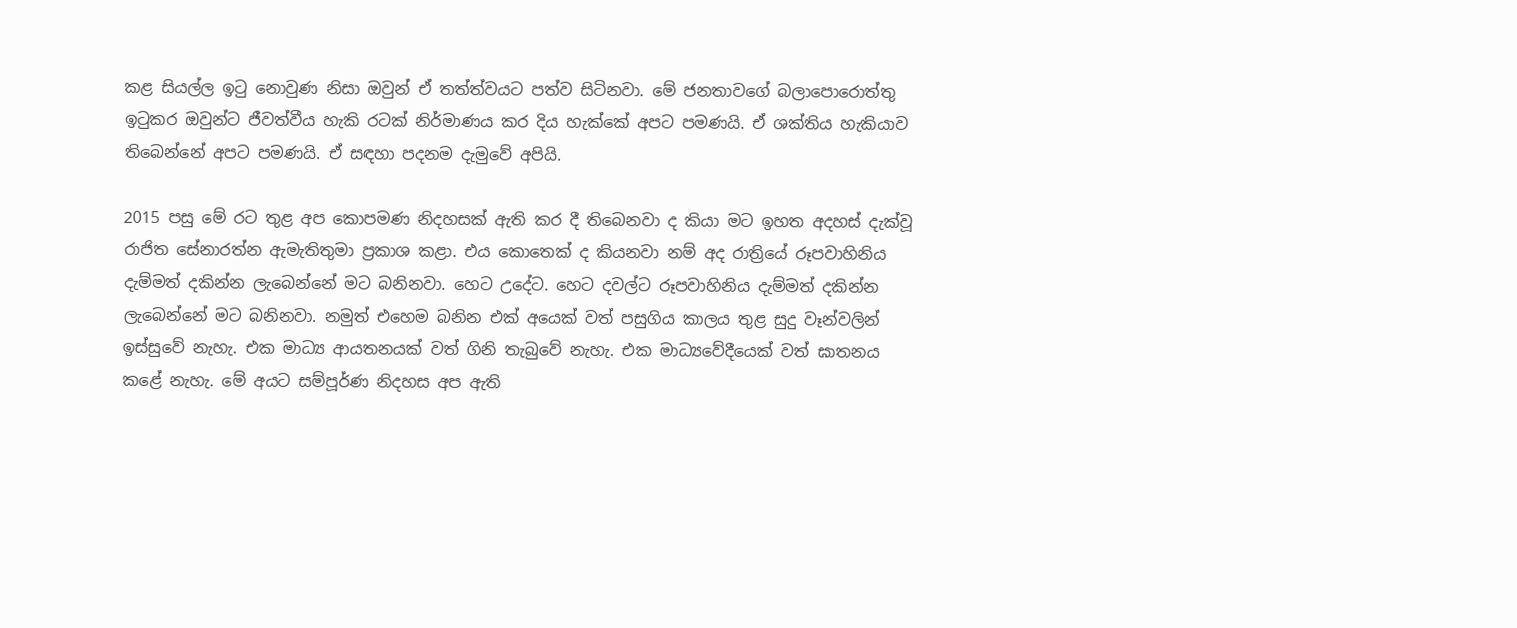කළ සියල්ල ඉටු නොවුණ නිසා ඔවුන් ඒ තත්ත්වයට පත්ව සිටිනවා. මේ ජනතාවගේ බලාපොරොත්තු ඉටුකර ඔවුන්ට ජීවත්වීය හැකි රටක් නිර්මාණය කර දිය හැක්කේ අපට පමණයි. ඒ ශක්තිය හැකියාව තිබෙන්නේ අපට පමණයි. ඒ සඳහා පදනම දැමුවේ අපියි.

2015 පසු මේ රට තුළ අප කොපමණ නිදහසක් ඇති කර දී තිබෙනවා ද කියා මට ඉහත අදහස් දැක්වූ රාජිත සේනාරත්න ඇමැතිතුමා ප්‍රකාශ කළා. එය කොතෙක් ‍ද කියනවා නම් අද රාත්‍රියේ රූපවාහිනිය දැම්මත් දකින්න ලැබෙන්නේ මට බනිනවා. හෙට උදේට. හෙට දවල්ට රූපවාහිනිය දැම්මත් දකින්න ලැබෙන්නේ මට බනිනවා. නමුත් එහෙම බනින එක් අයෙක් වත් පසුගිය කාලය තුළ සුදු වෑන්වලින් ඉස්සුවේ නැහැ. එක මාධ්‍ය ආයතනයක් වත් ගිනි තැබුවේ නැහැ. එක මාධ්‍යවේදීයෙක් වත් ඝාතනය කළේ නැහැ. මේ අයට සම්පූර්ණ නිදහස අප ඇති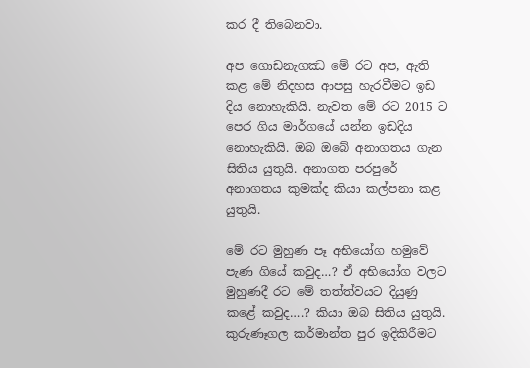කර දී තිබෙනවා.

අප ගොඩනැගඣ මේ රට අප, ඇති කළ මේ නිදහස ආපසු හැරවීමට ඉඩ දිය නොහැකියි. නැවත මේ රට 2015 ට පෙර ගිය මාර්ගයේ යන්න ඉඩදිය නොහැකියි. ඔබ ඔබේ අනාගතය ගැන සිතිය යුතුයි. අනාගත පරපුරේ අනාගතය කුමක්ද කියා කල්පනා කළ යුතුයි.

මේ රට මුහුණ පෑ අභියෝග හමුවේ පැණ ගියේ කවුද…? ඒ අභියෝග වලට මුහුණදී රට මේ තත්ත්වයට දියුණු කළේ කවුද….? කියා ඔබ සිතිය යුතුයි. කුරුණෑගල කර්මාන්ත පුර ඉදිකිරීමට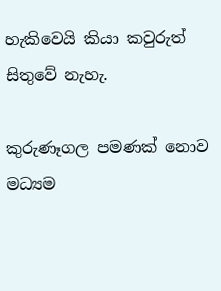හැකිවෙයි කියා කවුරුත් සිතුවේ නැහැ.

කුරුණෑගල පමණක් නොව මධ්‍යම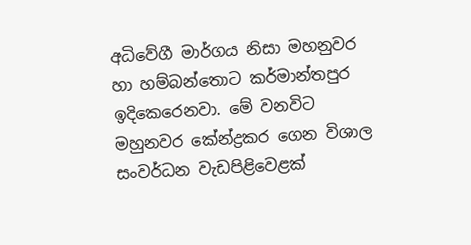අධිවේගී මාර්ගය නිසා මහනුවර හා හම්බන්තොට කර්මාන්තපුර ඉදිකෙරෙනවා. මේ වනවිට මහුනවර කේන්ද්‍රකර ගෙන විශාල සංවර්ධන වැඩපිළිවෙළක්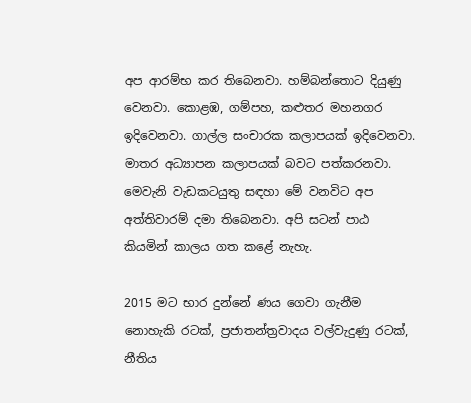අප ආරම්භ කර තිබෙනවා. හම්බන්තොට දියුණු වෙනවා. කොළඹ, ගම්පහ, කළුතර මහනගර ඉදිවෙනවා. ගාල්ල සංචාරක කලාපයක් ඉදිවෙනවා. මාතර අධ්‍යාපන කලාපයක් බවට පත්කරනවා. මෙවැනි වැඩකටයුතු සඳහා මේ වනවිට අප අත්තිවාරම් දමා තිබෙනවා. අපි සටන් පාඨ කියමින් කාලය ගත කළේ නැහැ.

2015 මට භාර දුන්නේ ණය ගෙවා ගැනීම නොහැකි රටක්, ප්‍රජාතන්ත්‍රවාදය වල්වැදුණු රටක්, නීතිය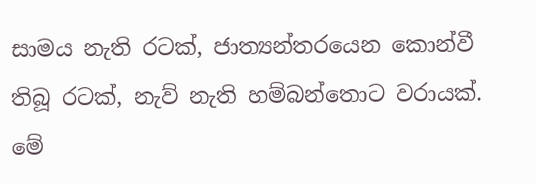සාමය නැති රටක්, ජාත්‍යන්තරයෙන කොන්වී තිබූ රටක්, නැව් නැති හම්බන්තොට වරායක්. මේ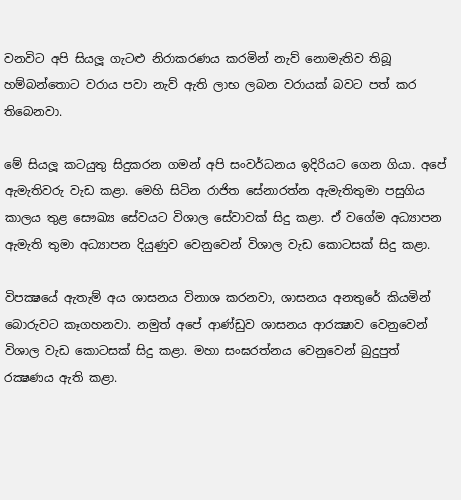වනවිට අපි සියලූ ගැටළු නිරාකරණය කරමින් නැව් නොමැතිව තිබූ හම්බන්තොට වරාය පවා නැව් ඇති ලාභ ලබන වරායක් බවට පත් කර තිබෙනවා.

මේ සියලූ කටයුතු සිදුකරන ගමන් අපි සංවර්ධනය ඉදිරියට ගෙන ගියා. අපේ ඇමැතිවරු වැඩ කළා. මෙහි සිටින රාජිත සේනාරත්න ඇමැතිතුමා පසුගිය කාලය තුළ සෞඛ්‍ය සේවයට විශාල සේවාවක් සිදු කළා. ඒ වගේම අධ්‍යාපන ඇමැති තුමා අධ්‍යාපන දියුණුව වෙනුවෙන් විශාල වැඩ කොටසක් සිදු කළා.

විපක්‍ෂයේ ඇතැම් අය ශාසනය විනාශ කරනවා, ශාසනය අනතුරේ කියමින් බොරුවට කෑගහනවා. නමුත් අපේ ආණ්ඩුව ශාසනය ආරක්‍ෂාව වෙනුවෙන් විශාල වැඩ කොටසක් සිදු කළා. මහා සංඝරත්නය වෙනුවෙන් බුදුපුත් රක්‍ෂණය ඇති කළා.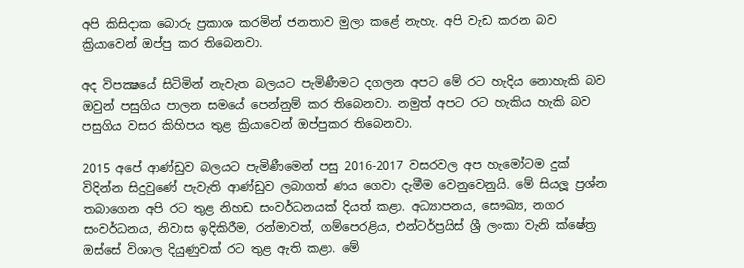අපි කිසිදාක බොරු ප්‍රකාශ කරමින් ජනතාව මුලා කළේ නැහැ. අපි වැඩ කරන බව ක්‍රියාවෙන් ඔප්පු කර තිබෙනවා.

අද විපක්‍ෂයේ සිටිමින් නැවැත බලයට පැමිණීමට දගලන අපට මේ රට හැදිය නොහැකි බව ඔවුන් පසුගිය පාලන සමයේ පෙන්නුම් කර තිබෙනවා. නමුත් අපට රට හැකිය හැකි බව පසුගිය වසර කිහිපය තුළ ක්‍රියාවෙන් ඔප්පුකර තිබෙනවා.

2015 අපේ ආණ්ඩුව බලයට පැමිණීමෙන් පසු 2016-2017 වසරවල අප හැමෝටම දුක් විදින්න සිදුවුණේ පැවැති ආණ්ඩුව ලබාගත් ණය ගෙවා දැමීම වෙනුවෙනුයි. මේ සියලූ ප්‍රශ්න තබාගෙන අපි රට තුළ නිහඩ සංවර්ධනයක් දියත් කළා. අධ්‍යාපනය, සෞඛ්‍ය, නගර සංවර්ධනය, නිවාස ඉදිකිරීම, රන්මාවත්, ගම්පෙරළිය, එන්ටර්ප්‍රයිස් ශ්‍රී ලංකා වැනි ක්ෂේත්‍ර ඔස්සේ විශාල දියුණුවක් රට තුළ ඇති කළා. මේ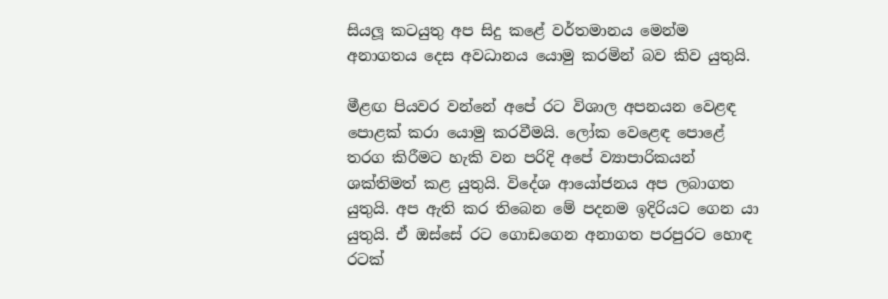සියලූ කටයුතු අප සිදු කළේ වර්තමානය මෙන්ම අනාගතය දෙස අවධානය යොමු කරමින් බව කිව යුතුයි.

මීළඟ පියවර වන්නේ අපේ රට විශාල අපනයන වෙළඳ පොළක් කරා යොමු කරවීමයි. ලෝක වෙළෙඳ පොළේ තරග කිරීමට හැකි වන පරිදි අපේ ව්‍යාපාරිකයන් ශක්තිමත් කළ යුතුයි. විදේශ ආයෝජනය අප ලබාගත යුතුයි. අප ඇති කර තිබෙන මේ පදනම ඉදිරියට ගෙන යා යුතුයි. ඒ ඔස්සේ රට ගොඩගෙන අනාගත පරපුරට හොඳ රටක්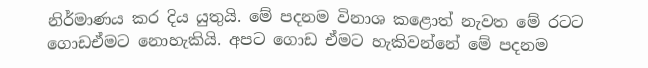නිර්මාණය කර දිය යුතුයි. මේ පදනම විනාශ කළොත් නැවත මේ රටට ගොඩඒමට නොහැකියි. අපට ගොඩ ඒමට හැකිවන්නේ මේ පදනම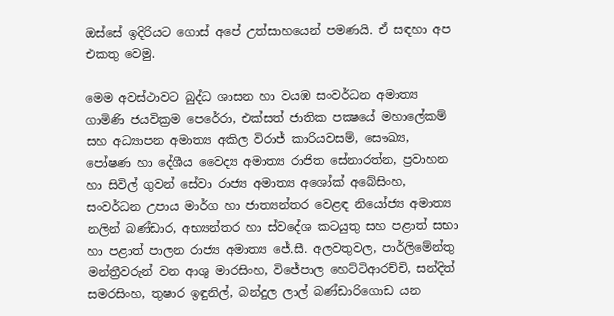ඔස්සේ ඉදිරියට ගොස් අපේ උත්සාහයෙන් පමණයි. ඒ සඳහා අප එකතු වෙමු.

මෙම අවස්ථාවට බුද්ධ ශාසන හා වයඹ සංවර්ධන අමාත්‍ය ගාමිණි ජයවික්‍රම පෙරේරා, එක්සත් ජාතික පක්‍ෂයේ මහාලේකම් සහ අධ්‍යාපන අමාත්‍ය අකිල විරාජ් කාරියවසම්, සෞඛ්‍ය, පෝෂණ හා දේශීය වෛද්‍ය අමාත්‍ය රාජිත සේනාරත්න, ප්‍රවාහන හා සිවිල් ගුවන් සේවා රාජ්‍ය අමාත්‍ය අශෝක් අබේසිංහ, සංවර්ධන උපාය මාර්ග හා ජාත්‍යන්තර වෙළඳ නියෝජ්‍ය අමාත්‍ය නලින් බණ්ඩාර, අභ්‍යන්තර හා ස්වදේශ කටයුතු සහ පළාත් සභා හා පළාත් පාලන රාජ්‍ය අමාත්‍ය ජේ.සී. අලවතුවල, පාර්ලිමේන්තු මන්ත්‍රීවරුන් වන ආශු මාරසිංහ, විජේපාල හෙට්ටිආරච්චි, සන්දිත් සමරසිංහ, තුෂාර ඉඳුනිල්, බන්දුල ලාල් බණ්ඩාරිගොඩ යන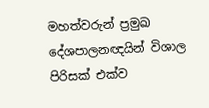මහත්වරුන් ප්‍රමුඛ දේශපාලනඥයින් විශාල පිරිසක් එක්ව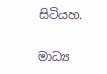සිටියහ.

මාධ්‍ය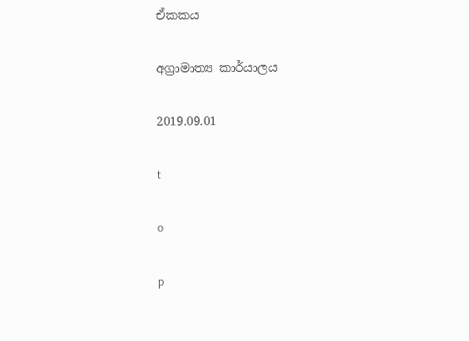ඒකකය

අග්‍රාමාත්‍ය කාර්යාලය

2019.09.01

t

o

p